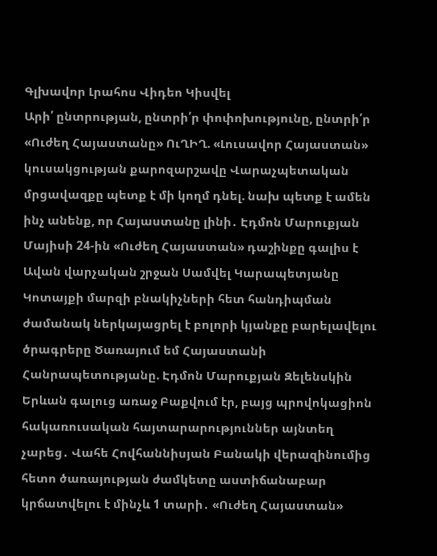Գլխավոր Լրահոս Վիդեո Կիսվել
Արի՛ ընտրության, ընտրի՛ր փոփոխությունը, ընտրի՛ր «Ուժեղ Հայաստանը» ՈւՂԻՂ. «Լուսավոր Հայաստան» կուսակցության քարոզարշավը Վարաչպետական մրցավազքը պետք է մի կողմ դնել. նախ պետք է ամեն ինչ անենք, որ Հայաստանը լինի․ Էդմոն Մարուքյան Մայիսի 24-ին «Ուժեղ Հայաստան» դաշինքը գալիս է Ավան վարչական շրջան Սամվել Կարապետյանը Կոտայքի մարզի բնակիչների հետ հանդիպման ժամանակ ներկայացրել է բոլորի կյանքը բարելավելու ծրագրերը Ծառայում եմ Հայաստանի Հանրապետությանը. Էդմոն Մարուքյան Զելենսկին Երևան գալուց առաջ Բաքվում էր, բայց պրովոկացիոն հակառուսական հայտարարություններ այնտեղ չարեց․ Վահե Հովհաննիսյան Բանակի վերազինումից հետո ծառայության ժամկետը աստիճանաբար կրճատվելու է մինչև 1 տարի․ «Ուժեղ Հայաստան»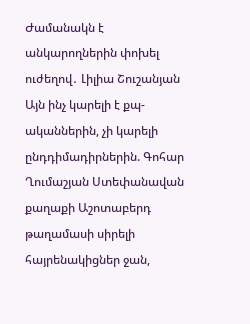Ժամանակն է անկարողներին փոխել ուժեղով․ Լիլիա Շուշանյան Այն ինչ կարելի է քպ-ականներին, չի կարելի ընդդիմադիրներին. Գոհար Ղումաշյան Ստեփանավան քաղաքի Աշոտաբերդ թաղամասի սիրելի հայրենակիցներ ջան,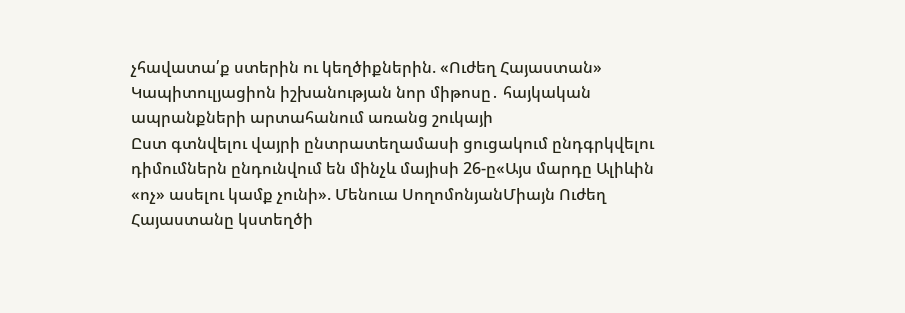չհավատա՛ք ստերին ու կեղծիքներին. «Ուժեղ Հայաստան» Կապիտուլյացիոն իշխանության նոր միթոսը․ հայկական ապրանքների արտահանում առանց շուկայի
Ըստ գտնվելու վայրի ընտրատեղամասի ցուցակում ընդգրկվելու դիմումներն ընդունվում են մինչև մայիսի 26-ը«Այս մարդը Ալիևին «ոչ» ասելու կամք չունի». Մենուա ՍողոմոնյանՄիայն Ուժեղ Հայաստանը կստեղծի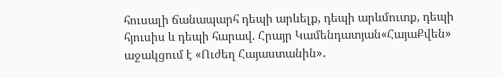հուսալի ճանապարհ դեպի արևելք, դեպի արևմուտք, դեպի հյուսիս և դեպի հարավ. Հրայր Կամենդատյան«ՀայաՔվեն» աջակցում է «Ուժեղ Հայաստանին»․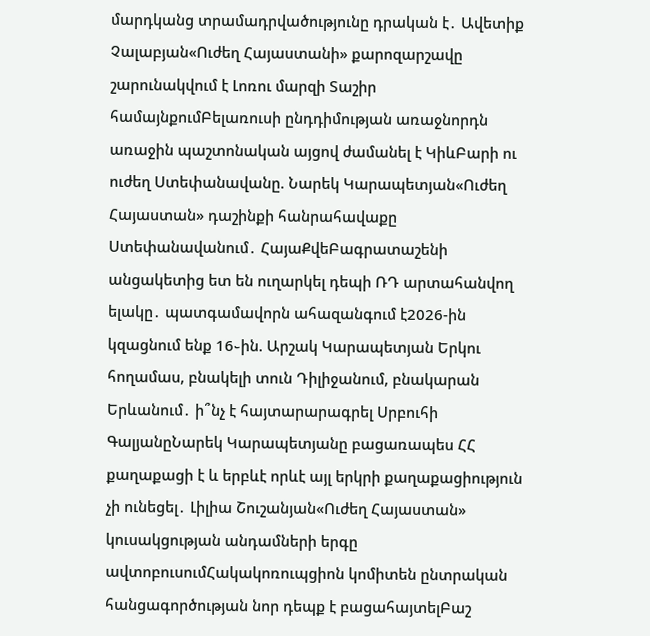մարդկանց տրամադրվածությունը դրական է․ Ավետիք Չալաբյան«Ուժեղ Հայաստանի» քարոզարշավը շարունակվում է Լոռու մարզի Տաշիր համայնքումԲելառուսի ընդդիմության առաջնորդն առաջին պաշտոնական այցով ժամանել է ԿիևԲարի ու ուժեղ Ստեփանավանը. Նարեկ Կարապետյան«Ուժեղ Հայաստան» դաշինքի հանրահավաքը Ստեփանավանում․ ՀայաՔվեԲագրատաշենի անցակետից ետ են ուղարկել դեպի ՌԴ արտահանվող ելակը․ պատգամավորն ահազանգում է2026-ին կզացնում ենք 16֊ին. Արշակ Կարապետյան Երկու հողամաս, բնակելի տուն Դիլիջանում, բնակարան Երևանում․ ի՞նչ է հայտարարագրել Սրբուհի ԳալյանըՆարեկ Կարապետյանը բացառապես ՀՀ քաղաքացի է և երբևէ որևէ այլ երկրի քաղաքացիություն չի ունեցել․ Լիլիա Շուշանյան«Ուժեղ Հայաստան» կուսակցության անդամների երգը ավտոբուսումՀակակոռուպցիոն կոմիտեն ընտրական հանցագործության նոր դեպք է բացահայտելԲաշ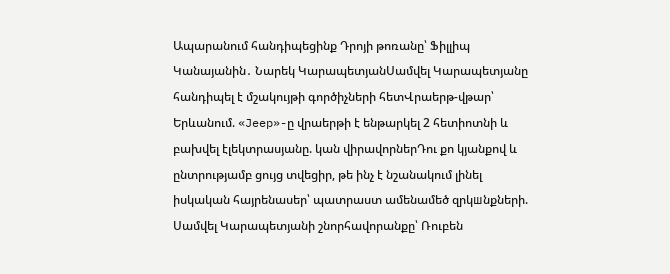Ապարանում հանդիպեցինք Դրոյի թոռանը՝ Ֆիլլիպ Կանայանին․ Նարեկ ԿարապետյանՍամվել Կարապետյանը հանդիպել է մշակույթի գործիչների հետՎրաերթ-վթար՝ Երևանում. «Jeep»-ը վրաերթի է ենթարկել 2 հետիոտնի և բախվել էլեկտրասյանը. կան վիրավորներԴու քո կյանքով և ընտրությամբ ցույց տվեցիր, թե ինչ է նշանակում լինել իսկական հայրենասեր՝ պատրաստ ամենամեծ զրկшնքների. Սամվել Կարապետյանի շնորհավորանքը՝ Ռուբեն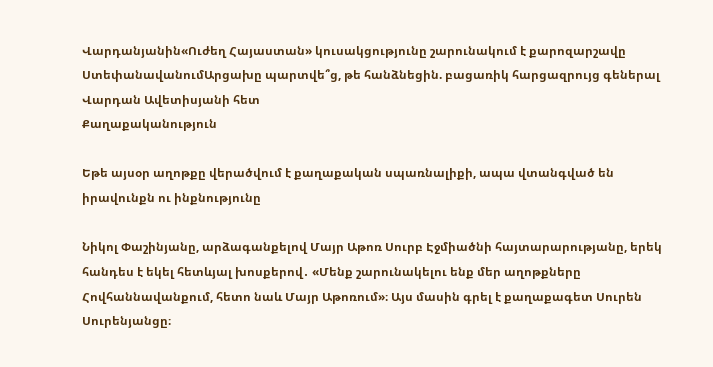Վարդանյանին«Ուժեղ Հայաստան» կուսակցությունը շարունակում է քարոզարշավը ՍտեփանավանումԱրցախը պարտվե՞ց, թե հանձնեցին. բացառիկ հարցազրույց գեներալ Վարդան Ավետիսյանի հետ
Քաղաքականություն

Եթե այսօր աղոթքը վերածվում է քաղաքական սպառնալիքի, ապա վտանգված են իրավունքն ու ինքնությունը

Նիկոլ Փաշինյանը, արձագանքելով Մայր Աթոռ Սուրբ Էջմիածնի հայտարարությանը, երեկ հանդես է եկել հետևյալ խոսքերով․ «Մենք շարունակելու ենք մեր աղոթքները Հովհաննավանքում, հետո նաև Մայր Աթոռում»։ Այս մասին գրել է քաղաքագետ Սուրեն Սուրենյանցը։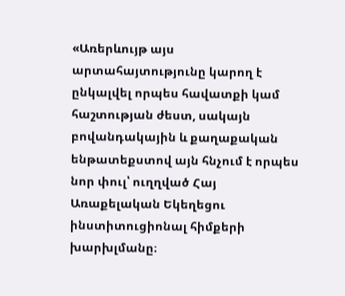«Առերևույթ այս արտահայտությունը կարող է ընկալվել որպես հավատքի կամ հաշտության ժեստ, սակայն բովանդակային և քաղաքական ենթատեքստով այն հնչում է որպես նոր փուլ՝ ուղղված Հայ Առաքելական Եկեղեցու ինստիտուցիոնալ հիմքերի խարխլմանը։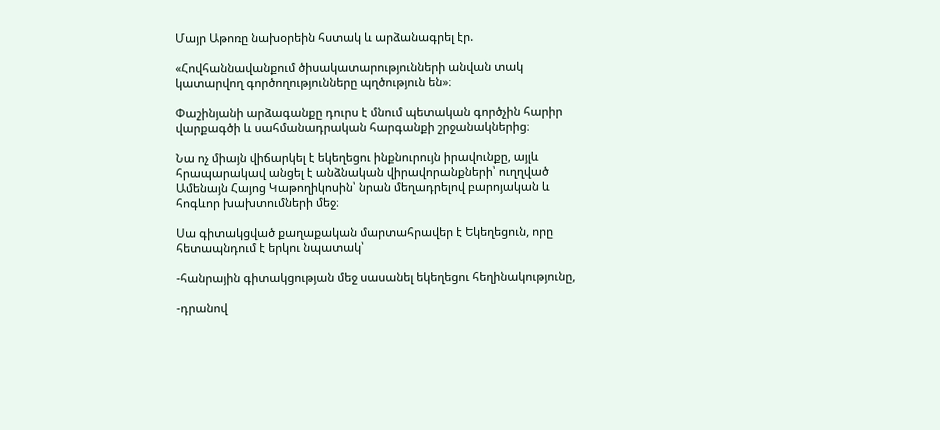Մայր Աթոռը նախօրեին հստակ և արձանագրել էր.

«Հովհաննավանքում ծիսակատարությունների անվան տակ կատարվող գործողությունները պղծություն են»։

Փաշինյանի արձագանքը դուրս է մնում պետական գործչին հարիր վարքագծի և սահմանադրական հարգանքի շրջանակներից։

Նա ոչ միայն վիճարկել է եկեղեցու ինքնուրույն իրավունքը, այլև հրապարակավ անցել է անձնական վիրավորանքների՝ ուղղված Ամենայն Հայոց Կաթողիկոսին՝ նրան մեղադրելով բարոյական և հոգևոր խախտումների մեջ։

Սա գիտակցված քաղաքական մարտահրավեր է Եկեղեցուն, որը հետապնդում է երկու նպատակ՝

-հանրային գիտակցության մեջ սասանել եկեղեցու հեղինակությունը,

-դրանով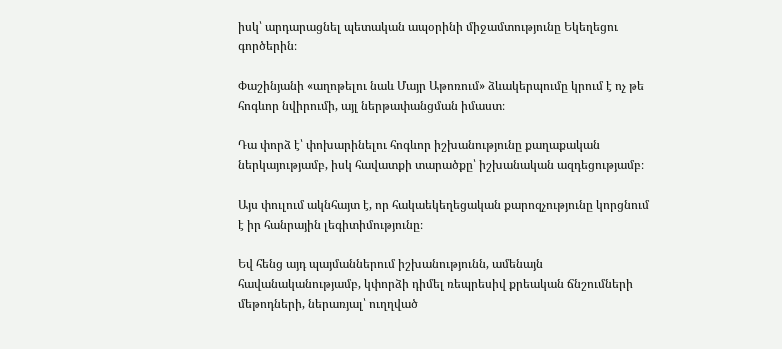իսկ՝ արդարացնել պետական ապօրինի միջամտությունը Եկեղեցու գործերին։

Փաշինյանի «աղոթելու նաև Մայր Աթոռում» ձևակերպումը կրում է ոչ թե հոգևոր նվիրումի, այլ ներթափանցման իմաստ։

Դա փորձ է՝ փոխարինելու հոգևոր իշխանությունը քաղաքական ներկայությամբ, իսկ հավատքի տարածքը՝ իշխանական ազդեցությամբ։

Այս փուլում ակնհայտ է, որ հակաեկեղեցական քարոզչությունը կորցնում է իր հանրային լեգիտիմությունը։

Եվ հենց այդ պայմաններում իշխանությունն, ամենայն հավանականությամբ, կփորձի դիմել ռեպրեսիվ քրեական ճնշումների մեթոդների, ներառյալ՝ ուղղված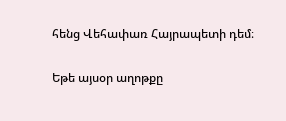հենց Վեհափառ Հայրապետի դեմ։

Եթե այսօր աղոթքը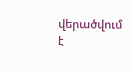վերածվում է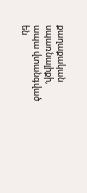քաղաքական սպառնալիքի, ապա վտանգված են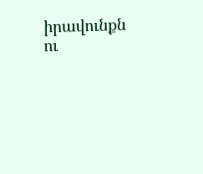իրավունքն ու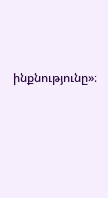ինքնությունը»։